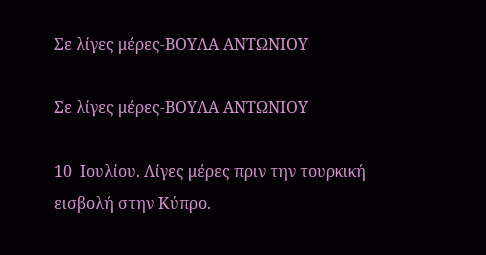Σε λίγες μέρες-ΒΟΥΛΑ ΑΝΤΩΝΙΟΥ

Σε λίγες μέρες-ΒΟΥΛΑ ΑΝΤΩΝΙΟΥ

10  Ιουλίου. Λίγες μέρες πριν την τουρκική εισβολή στην Κύπρο.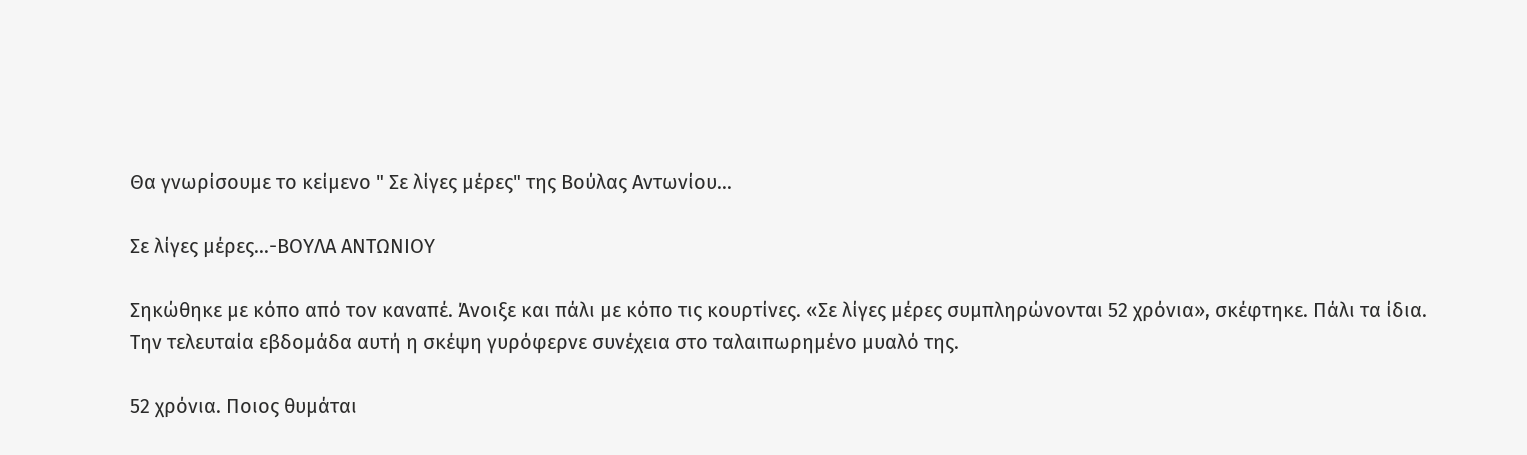Θα γνωρίσουμε το κείμενο " Σε λίγες μέρες" της Βούλας Αντωνίου...

Σε λίγες μέρες...-ΒΟΥΛΑ ΑΝΤΩΝΙΟΥ

Σηκώθηκε με κόπο από τον καναπέ. Άνοιξε και πάλι με κόπο τις κουρτίνες. «Σε λίγες μέρες συμπληρώνονται 52 χρόνια», σκέφτηκε. Πάλι τα ίδια. Την τελευταία εβδομάδα αυτή η σκέψη γυρόφερνε συνέχεια στο ταλαιπωρημένο μυαλό της.

52 χρόνια. Ποιος θυμάται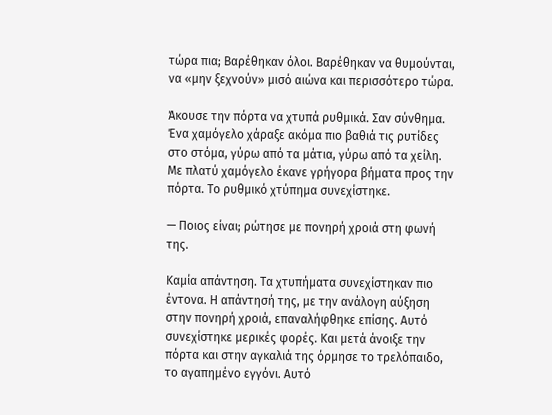τώρα πια; Βαρέθηκαν όλοι. Βαρέθηκαν να θυμούνται, να «μην ξεχνούν» μισό αιώνα και περισσότερο τώρα.

Άκουσε την πόρτα να χτυπά ρυθμικά. Σαν σύνθημα. Ένα χαμόγελο χάραξε ακόμα πιο βαθιά τις ρυτίδες στο στόμα, γύρω από τα μάτια, γύρω από τα χείλη. Με πλατύ χαμόγελο έκανε γρήγορα βήματα προς την πόρτα. Το ρυθμικό χτύπημα συνεχίστηκε.

— Ποιος είναι; ρώτησε με πονηρή χροιά στη φωνή της.

Καμία απάντηση. Τα χτυπήματα συνεχίστηκαν πιο έντονα. Η απάντησή της, με την ανάλογη αύξηση στην πονηρή χροιά, επαναλήφθηκε επίσης. Αυτό συνεχίστηκε μερικές φορές. Και μετά άνοιξε την πόρτα και στην αγκαλιά της όρμησε το τρελόπαιδο, το αγαπημένο εγγόνι. Αυτό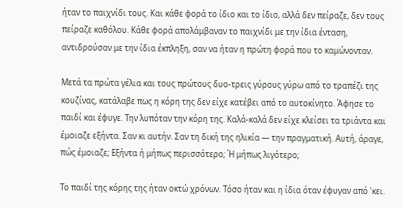ήταν το παιχνίδι τους. Και κάθε φορά το ίδιο και το ίδιο, αλλά δεν πείραζε, δεν τους πείραζε καθόλου. Κάθε φορά απολάμβαναν το παιχνίδι με την ίδια ένταση, αντιδρούσαν με την ίδια έκπληξη, σαν να ήταν η πρώτη φορά που το καμώνονταν.

Μετά τα πρώτα γέλια και τους πρώτους δυο-τρεις γύρους γύρω από το τραπέζι της κουζίνας, κατάλαβε πως η κόρη της δεν είχε κατέβει από το αυτοκίνητο. Άφησε το παιδί και έφυγε. Την λυπόταν την κόρη της. Καλά-καλά δεν είχε κλείσει τα τριάντα και έμοιαζε εξήντα. Σαν κι αυτήν. Σαν τη δική της ηλικία — την πραγματική. Αυτή, άραγε, πώς έμοιαζε; Εξήντα ή μήπως περισσότερο; Ή μήπως λιγότερο;

Το παιδί της κόρης της ήταν οκτώ χρόνων. Τόσο ήταν και η ίδια όταν έφυγαν από 'κει.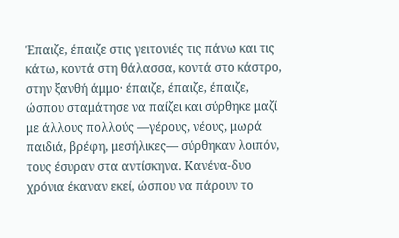Έπαιζε, έπαιζε στις γειτονιές τις πάνω και τις κάτω, κοντά στη θάλασσα, κοντά στο κάστρο, στην ξανθή άμμο· έπαιζε, έπαιζε, έπαιζε, ώσπου σταμάτησε να παίζει και σύρθηκε μαζί με άλλους πολλούς —γέρους, νέους, μωρά παιδιά, βρέφη, μεσήλικες— σύρθηκαν λοιπόν, τους έσυραν στα αντίσκηνα. Κανένα-δυο χρόνια έκαναν εκεί, ώσπου να πάρουν το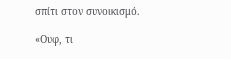σπίτι στον συνοικισμό.

«Ουφ, τι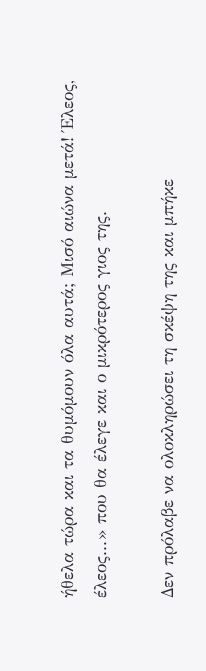ήθελα τώρα και τα θυμόμουν όλα αυτά; Μισό αιώνα μετά! Έλεος, έλεος...» που θα έλεγε και ο μικρότερος γιος της.

Δεν πρόλαβε να ολοκληρώσει τη σκέψη της και μπήκε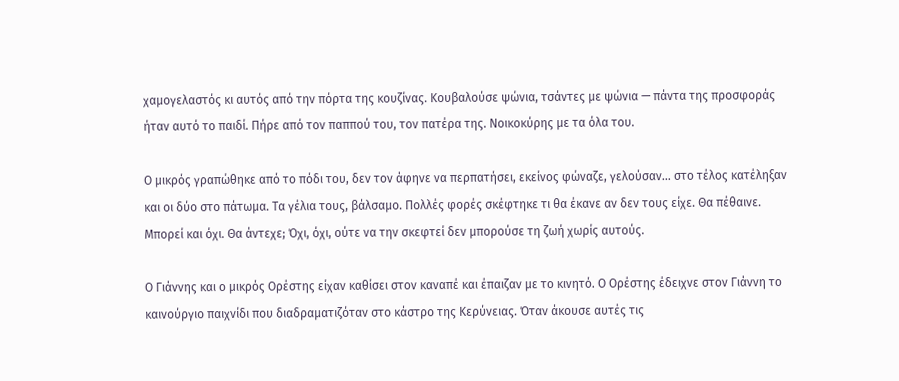χαμογελαστός κι αυτός από την πόρτα της κουζίνας. Κουβαλούσε ψώνια, τσάντες με ψώνια — πάντα της προσφοράς ήταν αυτό το παιδί. Πήρε από τον παππού του, τον πατέρα της. Νοικοκύρης με τα όλα του.

Ο μικρός γραπώθηκε από το πόδι του, δεν τον άφηνε να περπατήσει, εκείνος φώναζε, γελούσαν... στο τέλος κατέληξαν και οι δύο στο πάτωμα. Τα γέλια τους, βάλσαμο. Πολλές φορές σκέφτηκε τι θα έκανε αν δεν τους είχε. Θα πέθαινε. Μπορεί και όχι. Θα άντεχε; Όχι, όχι, ούτε να την σκεφτεί δεν μπορούσε τη ζωή χωρίς αυτούς.

Ο Γιάννης και ο μικρός Ορέστης είχαν καθίσει στον καναπέ και έπαιζαν με το κινητό. Ο Ορέστης έδειχνε στον Γιάννη το καινούργιο παιχνίδι που διαδραματιζόταν στο κάστρο της Κερύνειας. Όταν άκουσε αυτές τις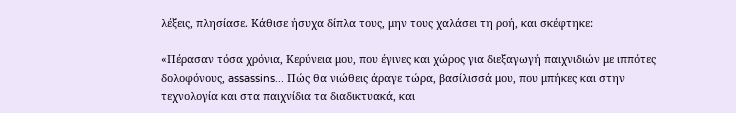λέξεις, πλησίασε. Κάθισε ήσυχα δίπλα τους, μην τους χαλάσει τη ροή, και σκέφτηκε:

«Πέρασαν τόσα χρόνια, Κερύνεια μου, που έγινες και χώρος για διεξαγωγή παιχνιδιών με ιππότες δολοφόνους, assassins... Πώς θα νιώθεις άραγε τώρα, βασίλισσά μου, που μπήκες και στην τεχνολογία και στα παιχνίδια τα διαδικτυακά, και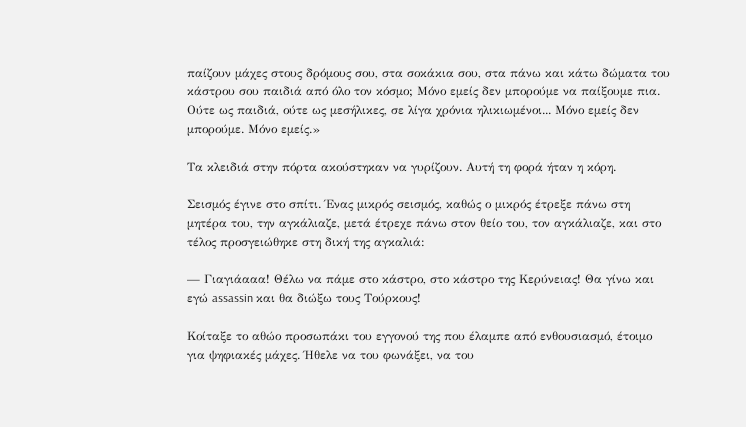παίζουν μάχες στους δρόμους σου, στα σοκάκια σου, στα πάνω και κάτω δώματα του κάστρου σου παιδιά από όλο τον κόσμο; Μόνο εμείς δεν μπορούμε να παίξουμε πια. Ούτε ως παιδιά, ούτε ως μεσήλικες, σε λίγα χρόνια ηλικιωμένοι... Μόνο εμείς δεν μπορούμε. Μόνο εμείς.»

Τα κλειδιά στην πόρτα ακούστηκαν να γυρίζουν. Αυτή τη φορά ήταν η κόρη.

Σεισμός έγινε στο σπίτι. Ένας μικρός σεισμός, καθώς ο μικρός έτρεξε πάνω στη μητέρα του, την αγκάλιαζε, μετά έτρεχε πάνω στον θείο του, τον αγκάλιαζε, και στο τέλος προσγειώθηκε στη δική της αγκαλιά:

— Γιαγιάααα! Θέλω να πάμε στο κάστρο, στο κάστρο της Κερύνειας! Θα γίνω και εγώ assassin και θα διώξω τους Τούρκους!

Κοίταξε το αθώο προσωπάκι του εγγονού της που έλαμπε από ενθουσιασμό, έτοιμο για ψηφιακές μάχες. Ήθελε να του φωνάξει, να του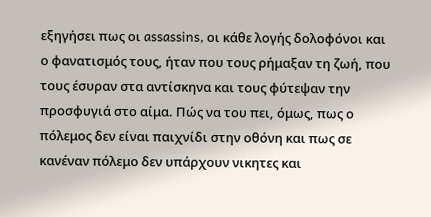εξηγήσει πως οι assassins, οι κάθε λογής δολοφόνοι και ο φανατισμός τους, ήταν που τους ρήμαξαν τη ζωή, που τους έσυραν στα αντίσκηνα και τους φύτεψαν την προσφυγιά στο αίμα. Πώς να του πει, όμως, πως ο πόλεμος δεν είναι παιχνίδι στην οθόνη και πως σε κανέναν πόλεμο δεν υπάρχουν νικητες και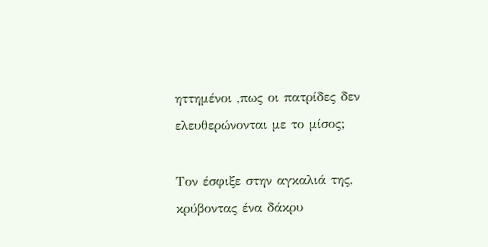ηττημένοι ,πως οι πατρίδες δεν ελευθερώνονται με το μίσος;

Τον έσφιξε στην αγκαλιά της, κρύβοντας ένα δάκρυ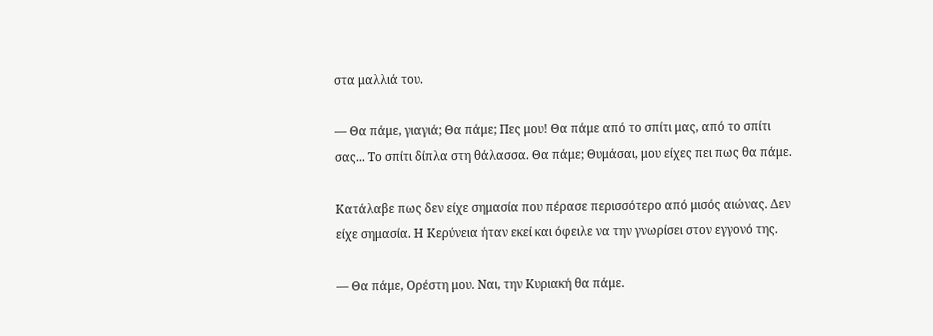στα μαλλιά του.

— Θα πάμε, γιαγιά; Θα πάμε; Πες μου! Θα πάμε από το σπίτι μας, από το σπίτι σας... Το σπίτι δίπλα στη θάλασσα. Θα πάμε; Θυμάσαι, μου είχες πει πως θα πάμε.

Κατάλαβε πως δεν είχε σημασία που πέρασε περισσότερο από μισός αιώνας. Δεν είχε σημασία. Η Κερύνεια ήταν εκεί και όφειλε να την γνωρίσει στον εγγονό της.

— Θα πάμε, Ορέστη μου. Ναι, την Κυριακή θα πάμε.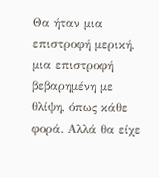Θα ήταν μια επιστροφή μερική, μια επιστροφή βεβαρημένη με θλίψη, όπως κάθε φορά. Αλλά θα είχε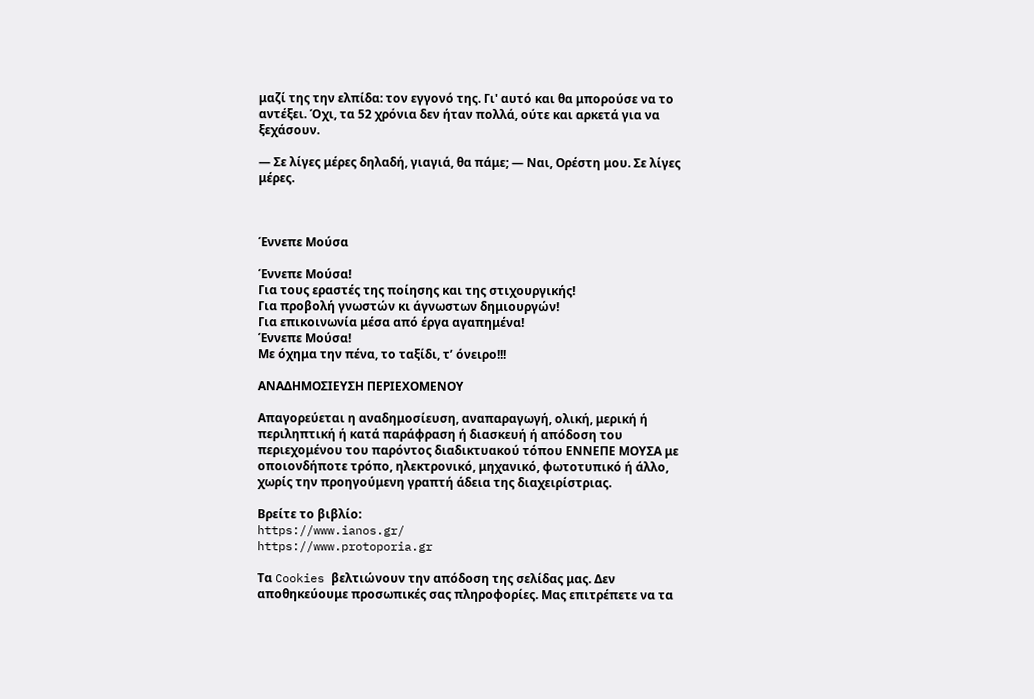μαζί της την ελπίδα: τον εγγονό της. Γι' αυτό και θα μπορούσε να το αντέξει. Όχι, τα 52 χρόνια δεν ήταν πολλά, ούτε και αρκετά για να ξεχάσουν.

— Σε λίγες μέρες δηλαδή, γιαγιά, θα πάμε; — Ναι, Ορέστη μου. Σε λίγες μέρες.



Έννεπε Μούσα

Έννεπε Μούσα!
Για τους εραστές της ποίησης και της στιχουργικής!
Για προβολή γνωστών κι άγνωστων δημιουργών!
Για επικοινωνία μέσα από έργα αγαπημένα!
Έννεπε Μούσα!
Με όχημα την πένα, το ταξίδι, τ’ όνειρο!!!

ΑΝΑΔΗΜΟΣΙΕΥΣΗ ΠΕΡΙΕΧΟΜΕΝΟΥ

Απαγορεύεται η αναδημοσίευση, αναπαραγωγή, ολική, μερική ή περιληπτική ή κατά παράφραση ή διασκευή ή απόδοση του περιεχομένου του παρόντος διαδικτυακού τόπου ΕΝΝΕΠΕ ΜΟΥΣΑ με οποιονδήποτε τρόπο, ηλεκτρονικό, μηχανικό, φωτοτυπικό ή άλλο, χωρίς την προηγούμενη γραπτή άδεια της διαχειρίστριας.

Βρείτε το βιβλίο:
https://www.ianos.gr/
https://www.protoporia.gr

Τα Cookies βελτιώνουν την απόδοση της σελίδας μας. Δεν αποθηκεύουμε προσωπικές σας πληροφορίες. Μας επιτρέπετε να τα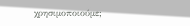χρησιμοποιούμε;